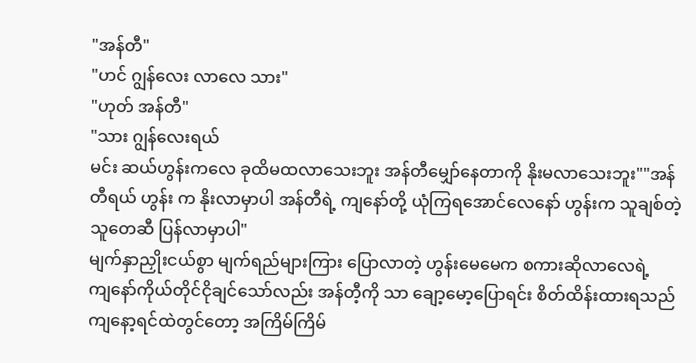"အန်တီ"
"ဟင် ဂျွန်လေး လာလေ သား"
"ဟုတ် အန်တီ"
"သား ဂျွန်လေးရယ်
မင်း ဆယ်ဟွန်းကလေ ခုထိမထလာသေးဘူး အန်တီမျှော်နေတာကို နိုးမလာသေးဘူး""အန်တီရယ် ဟွန်း က နိုးလာမှာပါ အန်တီရဲ့ ကျနော်တို့ ယုံကြရအောင်လေနော် ဟွန်းက သူချစ်တဲ့သူတေဆီ ပြန်လာမှာပါ"
မျက်နှာညှိုးငယ်စွာ မျက်ရည်များကြား ပြောလာတဲ့ ဟွန်းမေမေက စကားဆိုလာလေရဲ့
ကျနော်ကိုယ်တိုင်ငိုချင်သော်လည်း အန်တီ့ကို သာ ချော့မော့ပြောရင်း စိတ်ထိန်းထားရသည်
ကျနော့ရင်ထဲတွင်တော့ အကြိမ်ကြိမ်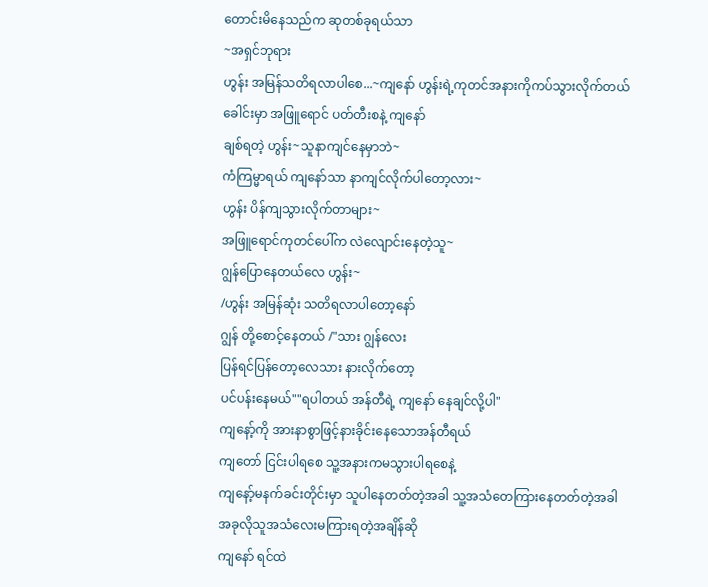တောင်းမိနေသည်က ဆုတစ်ခုရယ်သာ
~အရှင်ဘုရား
ဟွန်း အမြန်သတိရလာပါစေ...~ကျနော် ဟွန်းရဲ့ကုတင်အနားကိုကပ်သွားလိုက်တယ်
ခေါင်းမှာ အဖြူရောင် ပတ်တီးစနဲ့ ကျနော်
ချစ်ရတဲ့ ဟွန်း~သူနာကျင်နေမှာဘဲ~
ကံကြမ္မာရယ် ကျနော်သာ နာကျင်လိုက်ပါတော့လား~
ဟွန်း ပိန်ကျသွားလိုက်တာများ~
အဖြူရောင်ကုတင်ပေါ်က လဲလျောင်းနေတဲ့သူ~
ဂျွန်ပြောနေတယ်လေ ဟွန်း~
/ဟွန်း အမြန်ဆုံး သတိရလာပါတော့နော်
ဂျွန် တို့စောင့်နေတယ် /"သား ဂျွန်လေး
ပြန်ရင်ပြန်တော့လေသား နားလိုက်တော့
ပင်ပန်းနေမယ်""ရပါတယ် အန်တီရဲ့ ကျနော် နေချင်လို့ပါ"
ကျနော့်ကို အားနာစွာဖြင့်နားခိုင်းနေသောအန်တီရယ်
ကျတော် ငြင်းပါရစေ သူ့အနားကမသွားပါရစေနဲ့
ကျနော့်မနက်ခင်းတိုင်းမှာ သူပါနေတတ်တဲ့အခါ သူ့အသံတေကြားနေတတ်တဲ့အခါ
အခုလိုသူအသံလေးမကြားရတဲ့အချိန်ဆို
ကျနော် ရင်ထဲ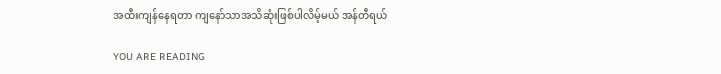အထီးကျန်နေရတာ ကျနော်သာအသိဆုံးဖြစ်ပါလိမ့်မယ် အန်တီရယ်

YOU ARE READING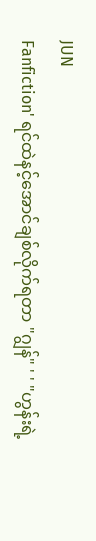JUN
Fanfiction' ရင်ထဲနင့်အောင်ချစ်လိုက်ရတာ "ဂျွန်" ' ' "ဟွန်းရဲ့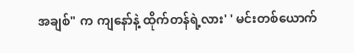အချစ်" က ကျနော်နဲ့ ထိုက်တန်ရဲ့လား' ' မင်းတစ်ယောက်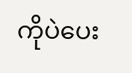ကိုပဲပေး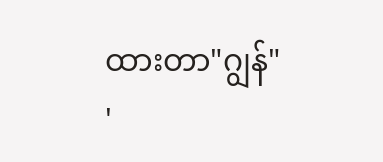ထားတာ"ဂျွန်" '